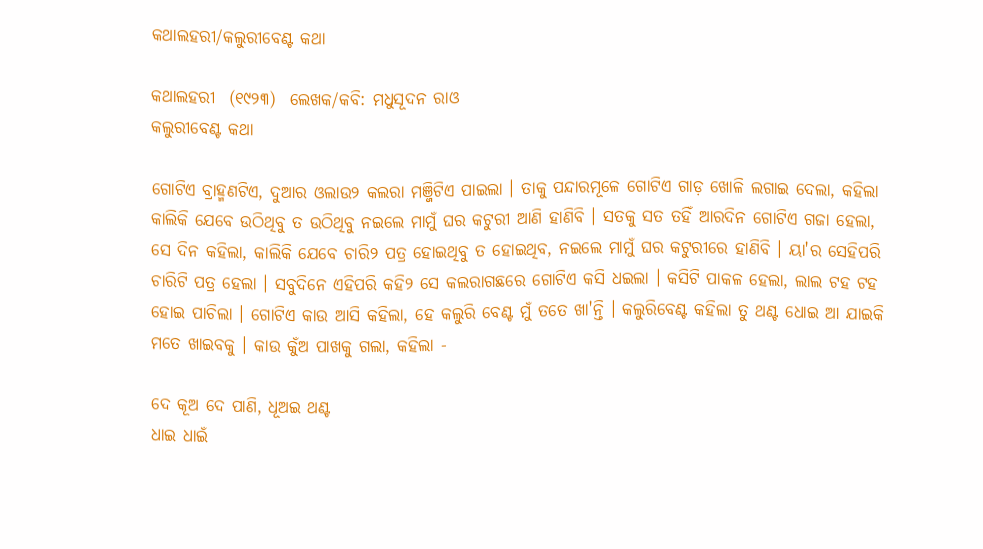କଥାଲହରୀ/କଲୁରୀବେଣ୍ଟ କଥା

କଥାଲହରୀ  (୧୯୨୩)  ଲେଖକ/କବି: ମଧୁସୂଦନ ରାଓ
କଲୁରୀବେଣ୍ଟ କଥା

ଗୋଟିଏ ବ୍ରାହ୍ମଣଟିଏ, ଦୁଆର ଓଲାଉ୨ କଲରା ମଞ୍ଜିଟିଏ ପାଇଲା । ତାକୁ ପନ୍ଦାରମୂଳେ ଗୋଟିଏ ଗାଡ଼ ଖୋଳି ଲଗାଇ ଦେଲା, କହିଲା କାଲିକି ଯେବେ ଉଠିଥିବୁ ତ ଉଠିଥିବୁ ନଇଲେ ମାମୁଁ ଘର କଟୁରୀ ଆଣି ହାଣିବି । ସତକୁ ସତ ତହିଁ ଆରଦିନ ଗୋଟିଏ ଗଜା ହେଲା, ସେ ଦିନ କହିଲା, କାଲିକି ଯେବେ ଚାରି୨ ପତ୍ର ହୋଇଥିବୁ ତ ହୋଇଥିବ, ନଇଲେ ମାମୁଁ ଘର କଟୁରୀରେ ହାଣିବି । ୟା'ର ସେହିପରି ଚାରିଟି ପତ୍ର ହେଲା । ସବୁଦିନେ ଏହିପରି କହି୨ ସେ କଲରାଗଛରେ ଗୋଟିଏ କସି ଧଇଲା । କସିଟି ପାକଳ ହେଲା, ଲାଲ ଟହ ଟହ ହୋଇ ପାଚିଲା । ଗୋଟିଏ କାଉ ଆସି କହିଲା, ହେ କଲୁରି ବେଣ୍ଟ ମୁଁ ତତେ ଖା'ନ୍ତି । କଲୁରିବେଣ୍ଟ କହିଲା ତୁ ଥଣ୍ଟ ଧୋଇ ଆ ଯାଇକି ମତେ ଖାଇବକୁ । କାଉ କୁଁଅ ପାଖକୁ ଗଲା, କହିଲା -

ଦେ କୂଅ ଦେ ପାଣି, ଧୂଅଇ ଥଣ୍ଟ
ଧାଇ ଧାଇଁ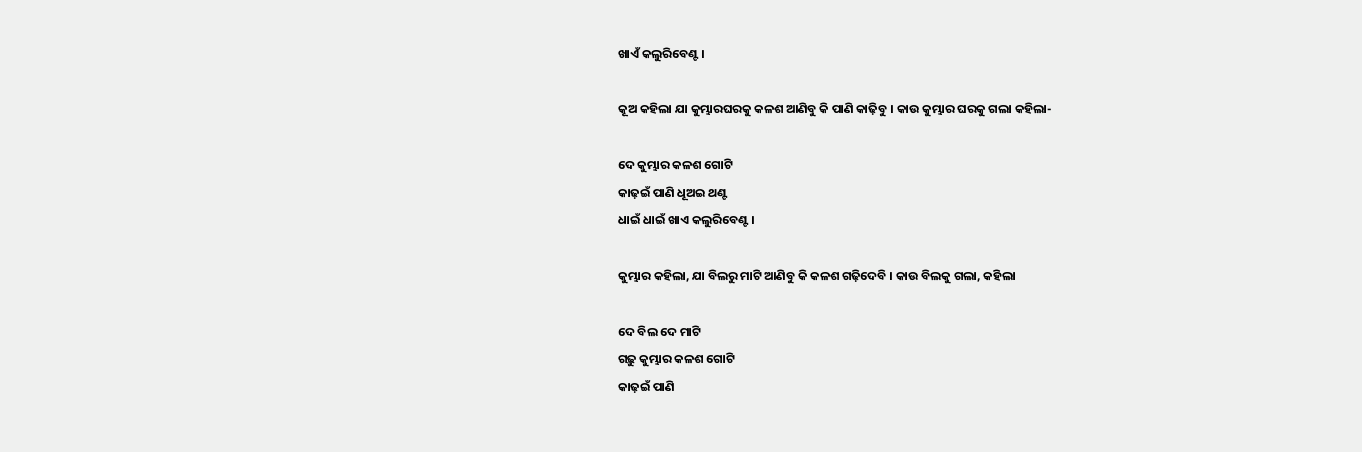ଖାଏଁ କଲୁରିବେଣ୍ଟ ।

କୂଅ କହିଲା ଯା କୁମ୍ଭାରଘରକୁ କଳଶ ଆଣିବୁ କି ପାଣି କାଢ଼ିବୁ । କାଉ କୁମ୍ଭାର ଘରକୁ ଗଲା କହିଲା-

ଦେ କୁମ୍ଭାର କଳଶ ଗୋଟି
କାଢ଼ଇଁ ପାଣି ଧୂଅଇ ଥଣ୍ଟ
ଧାଇଁ ଧାଇଁ ଖାଏ କଲୁରିବେଣ୍ଟ ।

କୁମ୍ଭାର କହିଲା, ଯା ବିଲରୁ ମାଟି ଆଣିବୁ କି କଳଶ ଗଢ଼ିଦେବି । କାଉ ବିଲକୁ ଗଲା, କହିଲା

ଦେ ବିଲ ଦେ ମାଟି
ଗଢ଼ୁ କୁମ୍ଭାର କଳଶ ଗୋଟି
କାଢ଼ଇଁ ପାଣି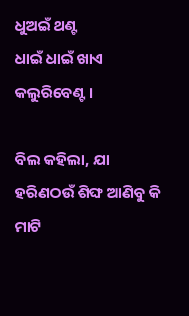ଧୁଅଇଁ ଥଣ୍ଟ
ଧାଇଁ ଧାଇଁ ଖାଏ କଲୁରିବେଣ୍ଟ ।

ବିଲ କହିଲା, ଯା ହରିଣଠଉଁ ଶିଙ୍ଘ ଆଣିବୁ କି ମାଟି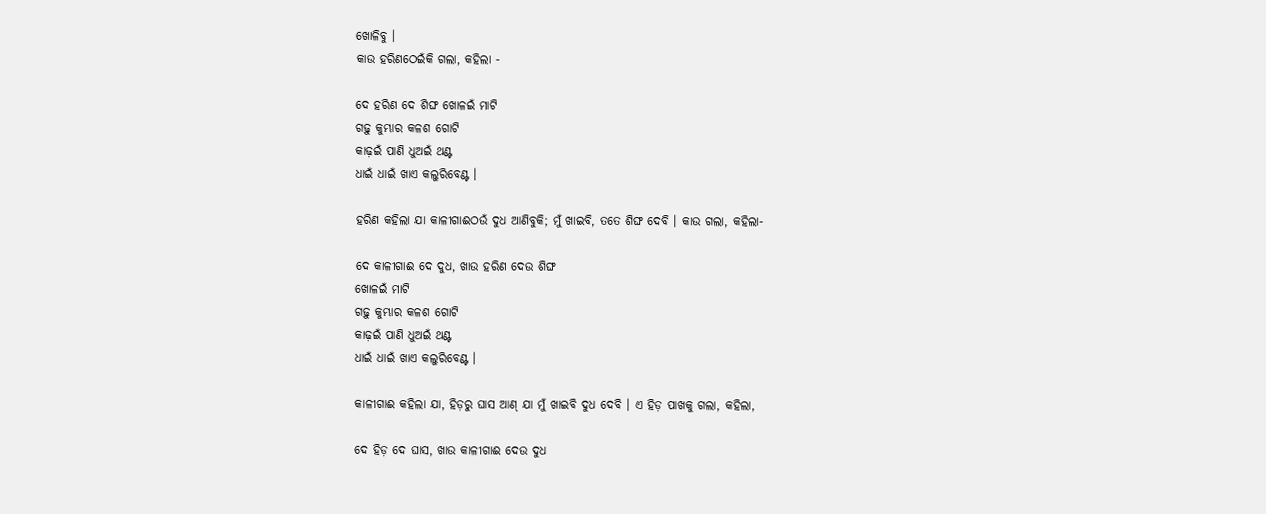ଖୋଳିବୁ ।
କାଉ ହରିଣଠେଇଁକି ଗଲା, କହିଲା -

ଦେ ହରିଣ ଦେ ଶିଙ୍ଘ ଖୋଳଇଁ ମାଟି
ଗଢ଼ୁ କୁମ୍ଭାର କଳଶ ଗୋଟି
କାଢ଼ଇଁ ପାଣି ଧୁଅଇଁ ଥଣ୍ଟ
ଧାଇଁ ଧାଇଁ ଖାଏ କଲୁରିବେଣ୍ଟ ।

ହରିଣ କହିଲା ଯା କାଳୀଗାଈଠଉଁ ଦୁଧ ଆଣିବୁକି; ମୁଁ ଖାଇବି, ତତେ ଶିଙ୍ଘ ଦେବି । କାଉ ଗଲା, କହିଲା-

ଦେ କାଳୀଗାଈ ଦେ ଦୁଧ, ଖାଉ ହରିଣ ଦେଉ ଶିଙ୍ଘ
ଖୋଳଇଁ ମାଟି
ଗଢ଼ୁ କୁମ୍ଭାର କଳଶ ଗୋଟି
କାଢ଼ଇଁ ପାଣି ଧୁଅଇଁ ଥଣ୍ଟ
ଧାଇଁ ଧାଇଁ ଖାଏ କଲୁରିବେଣ୍ଟ ।

କାଳୀଗାଈ କହିଲା ଯା, ହିଡ଼ରୁ ଘାସ ଆଣ୍ ଯା ମୁଁ ଖାଇବି ଦୁଧ ଦେବି । ଏ ହିଡ଼ ପାଖକୁ ଗଲା, କହିଲା,

ଦେ ହିଡ଼ ଦେ ଘାସ, ଖାଉ କାଳୀଗାଈ ଦେଉ ଦୁଧ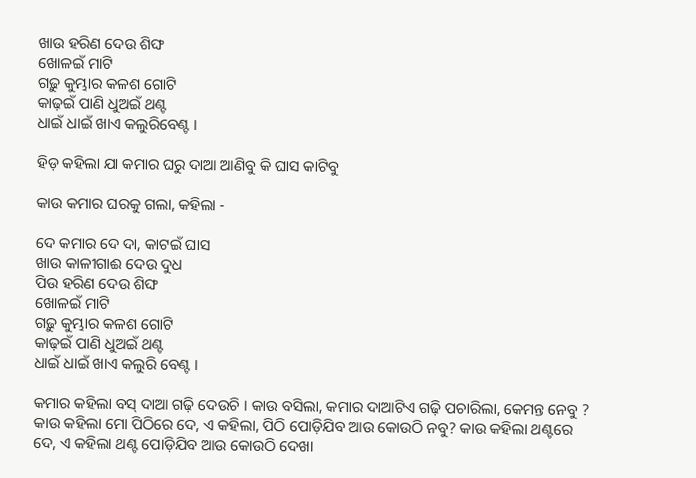ଖାଉ ହରିଣ ଦେଉ ଶିଙ୍ଘ
ଖୋଳଇଁ ମାଟି
ଗଢ଼ୁ କୁମ୍ଭାର କଳଶ ଗୋଟି
କାଢ଼ଇଁ ପାଣି ଧୁଅଇଁ ଥଣ୍ଟ
ଧାଇଁ ଧାଇଁ ଖାଏ କଲୁରିବେଣ୍ଟ ।

ହିଡ଼ କହିଲା ଯା କମାର ଘରୁ ଦାଆ ଆଣିବୁ କି ଘାସ କାଟିବୁ

କାଉ କମାର ଘରକୁ ଗଲା, କହିଲା -

ଦେ କମାର ଦେ ଦା, କାଟଇଁ ଘାସ
ଖାଉ କାଳୀଗାଈ ଦେଉ ଦୁଧ
ପିଉ ହରିଣ ଦେଉ ଶିଙ୍ଘ
ଖୋଳଇଁ ମାଟି
ଗଢ଼ୁ କୁମ୍ଭାର କଳଶ ଗୋଟି
କାଢ଼ଇଁ ପାଣି ଧୁଅଇଁ ଥଣ୍ଟ
ଧାଇଁ ଧାଇଁ ଖାଏ କଲୁରି ବେଣ୍ଟ ।

କମାର କହିଲା ବସ୍ ଦାଆ ଗଢ଼ି ଦେଉଚି । କାଉ ବସିଲା, କମାର ଦାଆଟିଏ ଗଢ଼ି ପଚାରିଲା, କେମନ୍ତ ନେବୁ ? କାଉ କହିଲା ମୋ ପିଠିରେ ଦେ, ଏ କହିଲା, ପିଠି ପୋଡ଼ିଯିବ ଆଉ କୋଉଠି ନବୁ? କାଉ କହିଲା ଥଣ୍ଟରେ ଦେ, ଏ କହିଲା ଥଣ୍ଟ ପୋଡ଼ିଯିବ ଆଉ କୋଉଠି ଦେଖା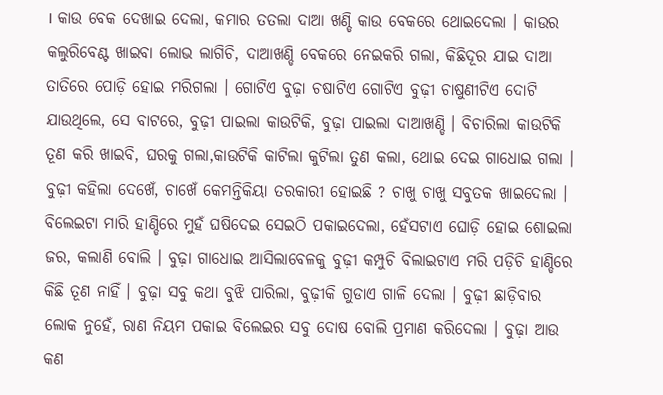। କାଉ ବେକ ଦେଖାଇ ଦେଲା, କମାର ତତଲା ଦାଆ ଖଣ୍ଡି କାଉ ବେକରେ ଥୋଇଦେଲା । କାଉର କଲୁରିବେଣ୍ଟ ଖାଇବା ଲୋଭ ଲାଗିଚି, ଦାଆଖଣ୍ଡି ବେକରେ ନେଇକରି ଗଲା, କିଛିଦୂର ଯାଇ ଦାଆ ତାତିରେ ପୋଡ଼ି ହୋଇ ମରିଗଲା । ଗୋଟିଏ ବୁଢ଼ା ଚଷାଟିଏ ଗୋଟିଏ ବୁଢ଼ୀ ଚାଷୁଣୀଟିଏ ଦୋଟି ଯାଉଥିଲେ, ସେ ବାଟରେ, ବୁଢ଼ୀ ପାଇଲା କାଉଟିକି, ବୁଢ଼ା ପାଇଲା ଦାଆଖଣ୍ଡି । ବିଚାରିଲା କାଉଟିକି ତୂଣ କରି ଖାଇବି, ଘରକୁ ଗଲା,କାଉଟିକି କାଟିଲା କୁଟିଲା ତୁଣ କଲା, ଥୋଇ ଦେଇ ଗାଧୋଇ ଗଲା । ବୁଢ଼ୀ କହିଲା ଦେଖେଁ, ଚାଖେଁ କେମନ୍ତିକିୟା ତରକାରୀ ହୋଇଛି ? ଚାଖୁ ଚାଖୁ ସବୁତକ ଖାଇଦେଲା । ବିଲେଇଟା ମାରି ହାଣ୍ଡିରେ ମୁହଁ ଘଷିଦେଇ ସେଇଠି ପକାଇଦେଲା, ହେଁସଟାଏ ଘୋଡ଼ି ହୋଇ ଶୋଇଲା ଜର, କଲାଣି ବୋଲି । ବୁଢ଼ା ଗାଧୋଇ ଆସିଲାବେଳକୁ ବୁଢ଼ୀ କମ୍ପୁଚି ବିଲାଇଟାଏ ମରି ପଡ଼ିଚି ହାଣ୍ଡିରେ କିଛି ତୂଣ ନାହିଁ । ବୁଢ଼ା ସବୁ କଥା ବୁଝି ପାରିଲା, ବୁଢ଼ୀକି ଗୁଡାଏ ଗାଳି ଦେଲା । ବୁଢ଼ୀ ଛାଡ଼ିବାର ଲୋକ ନୁହେଁ, ରାଣ ନିୟମ ପକାଇ ବିଲେଇର ସବୁ ଦୋଷ ବୋଲି ପ୍ରମାଣ କରିଦେଲା । ବୁଢ଼ା ଆଉ କଣ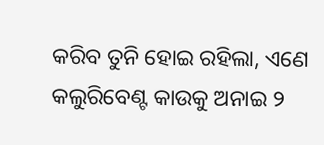କରିବ ତୁନି ହୋଇ ରହିଲା, ଏଣେ କଲୁରିବେଣ୍ଟ କାଉକୁ ଅନାଇ ୨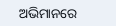ଅଭିମାନରେ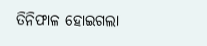ତିନିଫାଳ ହୋଇଗଲା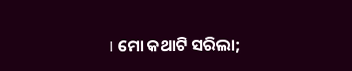। ମୋ କଥାଟି ସରିଲା;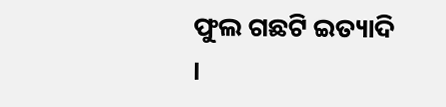ଫୁଲ ଗଛଟି ଇତ୍ୟାଦି ।